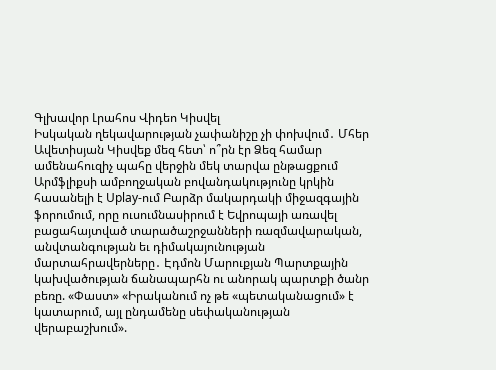Գլխավոր Լրահոս Վիդեո Կիսվել
Իսկական ղեկավարության չափանիշը չի փոխվում․ Մհեր Ավետիսյան Կիսվեք մեզ հետ՝ ո՞րն էր Ձեզ համար ամենահուզիչ պահը վերջին մեկ տարվա ընթացքում Արմֆլիքսի ամբողջական բովանդակությունը կրկին հասանելի է Uplay-ում Բարձր մակարդակի միջազգային ֆորումում, որը ուսումնասիրում է Եվրոպայի առավել բացահայտված տարածաշրջանների ռազմավարական, անվտանգության եւ դիմակայունության մարտահրավերները․ Էդմոն Մարուքյան Պարտքային կախվածության ճանապարհն ու անորակ պարտքի ծանր բեռը. «Փաստ» «Իրականում ոչ թե «պետականացում» է կատարում, այլ ընդամենը սեփականության վերաբաշխում».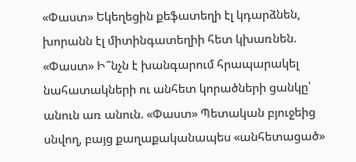«Փաստ» Եկեղեցին քեֆատեղի էլ կդարձնեն, խորանն էլ միտինգատեղիի հետ կխառնեն. «Փաստ» Ի՞նչն է խանգարում հրապարակել նահատակների ու անհետ կորածների ցանկը՝ անուն առ անուն. «Փաստ» Պետական բյուջեից սնվող, բայց քաղաքականապես «անհետացած»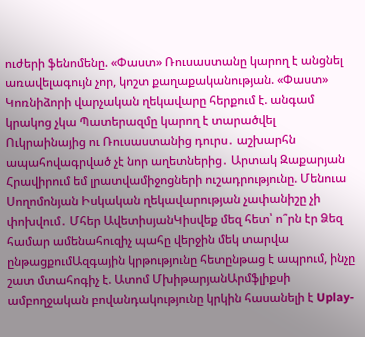ուժերի ֆենոմենը. «Փաստ» Ռուսաստանը կարող է անցնել առավելագույն չոր, կոշտ քաղաքականության. «Փաստ» Կոռնիձորի վարչական ղեկավարը հերքում է. անգամ կրակոց չկա Պատերազմը կարող է տարածվել Ուկրաինայից ու Ռուսաստանից դուրս․ աշխարհն ապահովագրված չէ նոր աղետներից․ Արտակ Զաքարյան
Հրավիրում եմ լրատվամիջոցների ուշադրությունը. Մենուա Սողոմոնյան Իսկական ղեկավարության չափանիշը չի փոխվում․ Մհեր ԱվետիսյանԿիսվեք մեզ հետ՝ ո՞րն էր Ձեզ համար ամենահուզիչ պահը վերջին մեկ տարվա ընթացքումԱզգային կրթությունը հետընթաց է ապրում, ինչը շատ մտահոգիչ է. Ատոմ ՄխիթարյանԱրմֆլիքսի ամբողջական բովանդակությունը կրկին հասանելի է Uplay-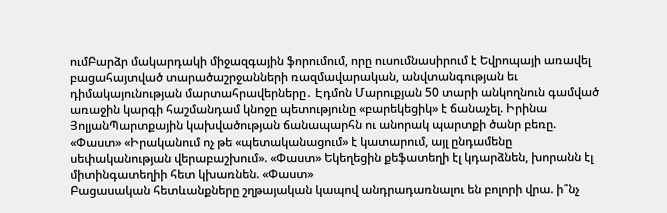ումԲարձր մակարդակի միջազգային ֆորումում, որը ուսումնասիրում է Եվրոպայի առավել բացահայտված տարածաշրջանների ռազմավարական, անվտանգության եւ դիմակայունության մարտահրավերները․ Էդմոն Մարուքյան 50 տարի անկողնուն գամված առաջին կարգի հաշմանդամ կնոջը պետությունը «բարեկեցիկ» է ճանաչել. Իրինա ՅոլյանՊարտքային կախվածության ճանապարհն ու անորակ պարտքի ծանր բեռը. «Փաստ» «Իրականում ոչ թե «պետականացում» է կատարում, այլ ընդամենը սեփականության վերաբաշխում». «Փաստ» Եկեղեցին քեֆատեղի էլ կդարձնեն, խորանն էլ միտինգատեղիի հետ կխառնեն. «Փաստ»
Բացասական հետևանքները շղթայական կապով անդրադառնալու են բոլորի վրա. ի՞նչ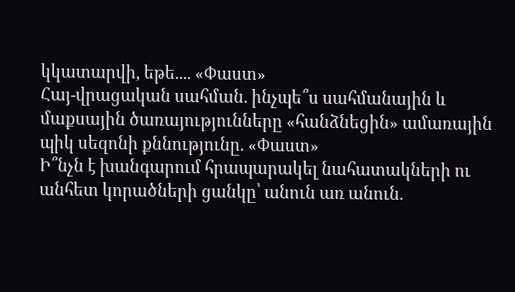կկատարվի, եթե.... «Փաստ»
Հայ-վրացական սահման. ինչպե՞ս սահմանային և մաքսային ծառայությունները «հանձնեցին» ամառային պիկ սեզոնի քննությունը. «Փաստ»
Ի՞նչն է խանգարում հրապարակել նահատակների ու անհետ կորածների ցանկը՝ անուն առ անուն.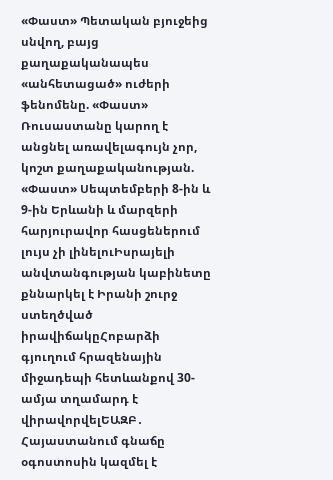«Փաստ» Պետական բյուջեից սնվող, բայց քաղաքականապես «անհետացած» ուժերի ֆենոմենը. «Փաստ» Ռուսաստանը կարող է անցնել առավելագույն չոր, կոշտ քաղաքականության. «Փաստ» Սեպտեմբերի 8-ին և 9-ին Երևանի և մարզերի հարյուրավոր հասցեներում լույս չի լինելուԻսրայելի անվտանգության կաբինետը քննարկել է Իրանի շուրջ ստեղծված իրավիճակըՀոբարձի գյուղում հրազենային միջադեպի հետևանքով 30-ամյա տղամարդ է վիրավորվելԵԱԶԲ․ Հայաստանում գնաճը օգոստոսին կազմել է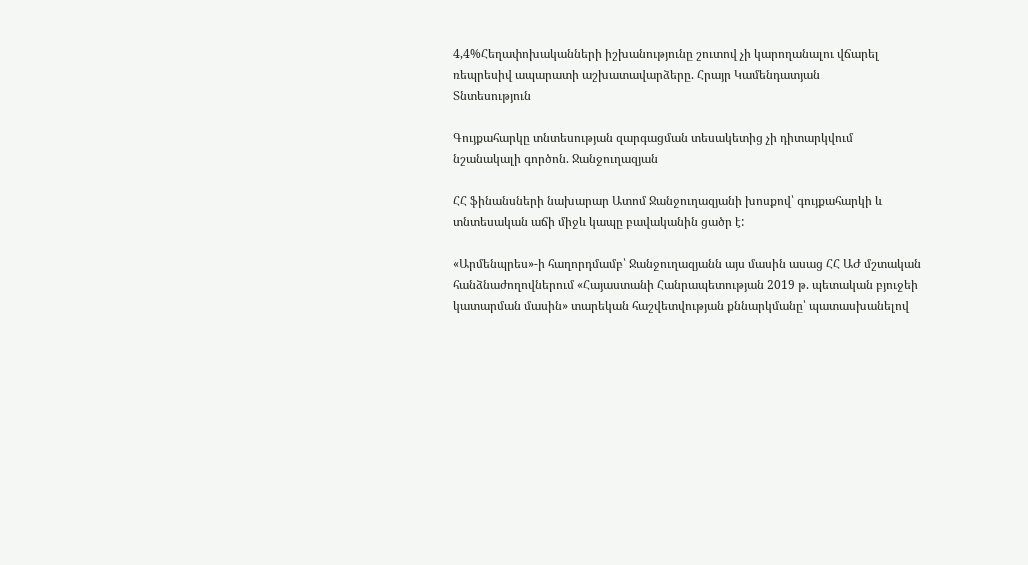4,4%Հեղափոխականների իշխանությունը շուտով չի կարողանալու վճարել ռեպրեսիվ ապարատի աշխատավարձերը. Հրայր Կամենդատյան
Տնտեսություն

Գույքահարկը տնտեսության զարգացման տեսակետից չի դիտարկվում նշանակալի գործոն. Ջանջուղազյան

ՀՀ ֆինանսների նախարար Ատոմ Ջանջուղազյանի խոսքով՝ գույքահարկի և տնտեսական աճի միջև կապը բավականին ցածր է:

«Արմենպրես»-ի հաղորդմամբ՝ Ջանջուղազյանն այս մասին ասաց ՀՀ ԱԺ մշտական հանձնաժողովներում «Հայաստանի Հանրապետության 2019 թ. պետական բյուջեի կատարման մասին» տարեկան հաշվետվության քննարկմանը՝ պատասխանելով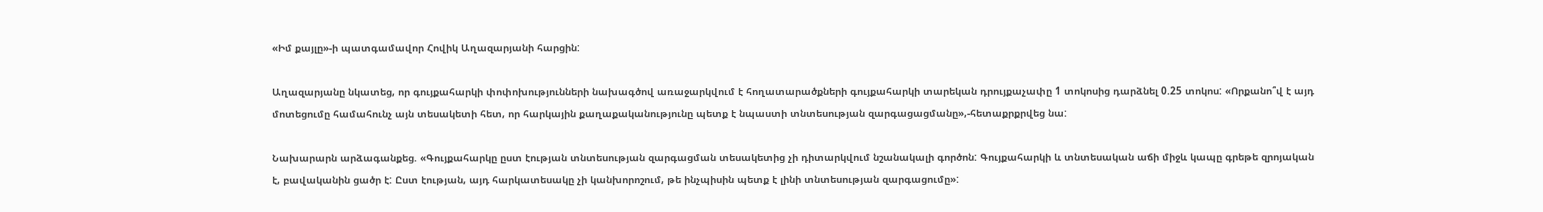«Իմ քայլը»-ի պատգամավոր Հովիկ Աղազարյանի հարցին:

Աղազարյանը նկատեց, որ գույքահարկի փոփոխությունների նախագծով առաջարկվում է հողատարածքների գույքահարկի տարեկան դրույքաչափը 1 տոկոսից դարձնել 0.25 տոկոս: «Որքանո՞վ է այդ մոտեցումը համահունչ այն տեսակետի հետ, որ հարկային քաղաքականությունը պետք է նպաստի տնտեսության զարգացացմանը»,-հետաքրքրվեց նա:

Նախարարն արձագանքեց. «Գույքահարկը ըստ էության տնտեսության զարգացման տեսակետից չի դիտարկվում նշանակալի գործոն: Գույքահարկի և տնտեսական աճի միջև կապը գրեթե զրոյական է, բավականին ցածր է: Ըստ էության, այդ հարկատեսակը չի կանխորոշում, թե ինչպիսին պետք է լինի տնտեսության զարգացումը»: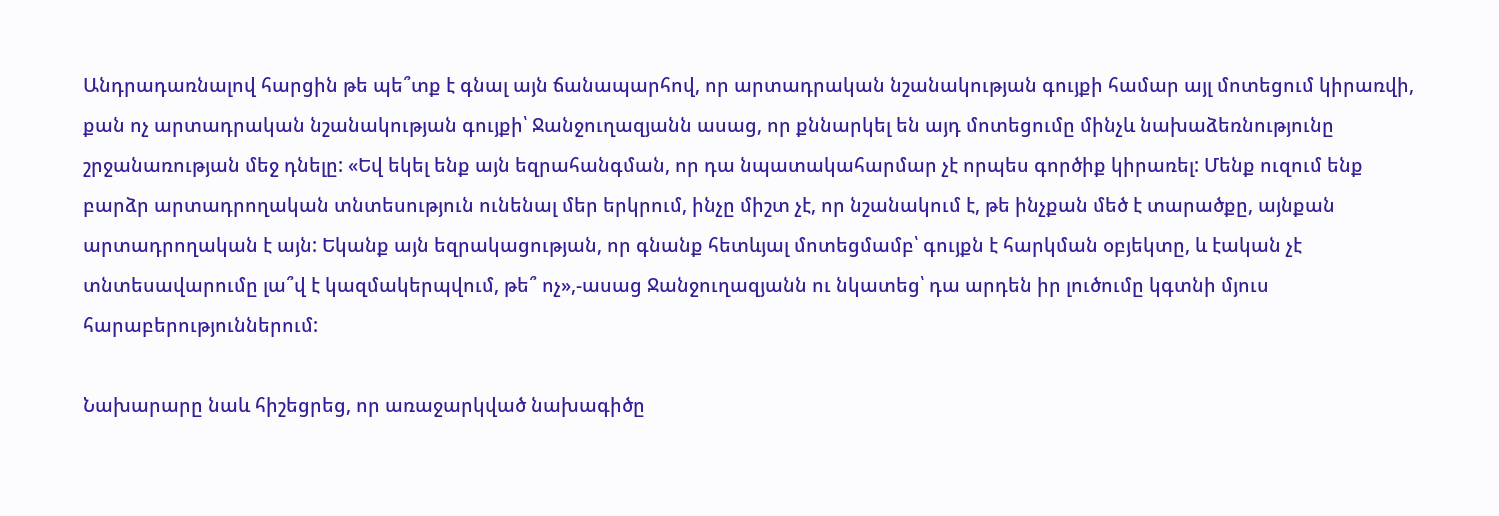Անդրադառնալով հարցին թե պե՞տք է գնալ այն ճանապարհով, որ արտադրական նշանակության գույքի համար այլ մոտեցում կիրառվի, քան ոչ արտադրական նշանակության գույքի՝ Ջանջուղազյանն ասաց, որ քննարկել են այդ մոտեցումը մինչև նախաձեռնությունը շրջանառության մեջ դնելը: «Եվ եկել ենք այն եզրահանգման, որ դա նպատակահարմար չէ որպես գործիք կիրառել: Մենք ուզում ենք բարձր արտադրողական տնտեսություն ունենալ մեր երկրում, ինչը միշտ չէ, որ նշանակում է, թե ինչքան մեծ է տարածքը, այնքան արտադրողական է այն: Եկանք այն եզրակացության, որ գնանք հետևյալ մոտեցմամբ՝ գույքն է հարկման օբյեկտը, և էական չէ տնտեսավարումը լա՞վ է կազմակերպվում, թե՞ ոչ»,-ասաց Ջանջուղազյանն ու նկատեց՝ դա արդեն իր լուծումը կգտնի մյուս հարաբերություններում:

Նախարարը նաև հիշեցրեց, որ առաջարկված նախագիծը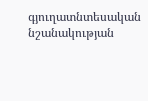գյուղատնտեսական նշանակության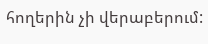հողերին չի վերաբերում: